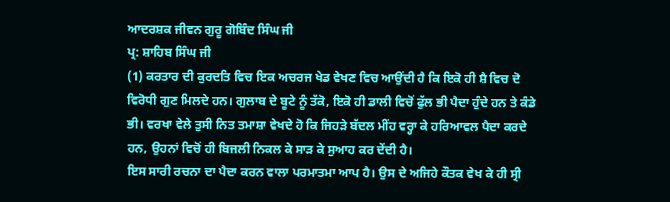ਆਦਰਸ਼ਕ ਜੀਵਨ ਗੁਰੂ ਗੋਬਿੰਦ ਸਿੰਘ ਜੀ
ਪ੍ਰ: ਸ਼ਾਹਿਬ ਸਿੰਘ ਜੀ
(1) ਕਰਤਾਰ ਦੀ ਕੁਰਦਤਿ ਵਿਚ ਇਕ ਅਚਰਜ ਖੇਡ ਵੇਖਣ ਵਿਚ ਆਉਂਦੀ ਹੈ ਕਿ ਇਕੋ ਹੀ ਸ਼ੈ ਵਿਚ ਦੋ ਵਿਰੋਧੀ ਗੁਣ ਮਿਲਦੇ ਹਨ। ਗੁਲਾਬ ਦੇ ਬੂਟੇ ਨੂੰ ਤੱਕੋ, ਇਕੋ ਹੀ ਡਾਲੀ ਵਿਚੋਂ ਫੁੱਲ ਭੀ ਪੈਦਾ ਹੁੰਦੇ ਹਨ ਤੇ ਕੰਡੇ ਭੀ। ਵਰਖਾ ਵੇਲੇ ਤੁਸੀ ਨਿਤ ਤਮਾਸ਼ਾ ਵੇਖਦੇ ਹੋ ਕਿ ਜਿਹੜੇ ਬੱਦਲ ਮੀਂਹ ਵਰ੍ਹਾ ਕੇ ਹਰਿਆਵਲ ਪੈਦਾ ਕਰਦੇ ਹਨ, ਉਹਨਾਂ ਵਿਚੋਂ ਹੀ ਬਿਜਲੀ ਨਿਕਲ ਕੇ ਸਾੜ ਕੇ ਸੁਆਹ ਕਰ ਦੇਂਦੀ ਹੈ।
ਇਸ ਸਾਰੀ ਰਚਨਾ ਦਾ ਪੈਦਾ ਕਰਨ ਵਾਲਾ ਪਰਮਾਤਮਾ ਆਪ ਹੈ। ਉਸ ਦੇ ਅਜਿਹੇ ਕੌਤਕ ਵੇਖ ਕੇ ਹੀ ਸ੍ਰੀ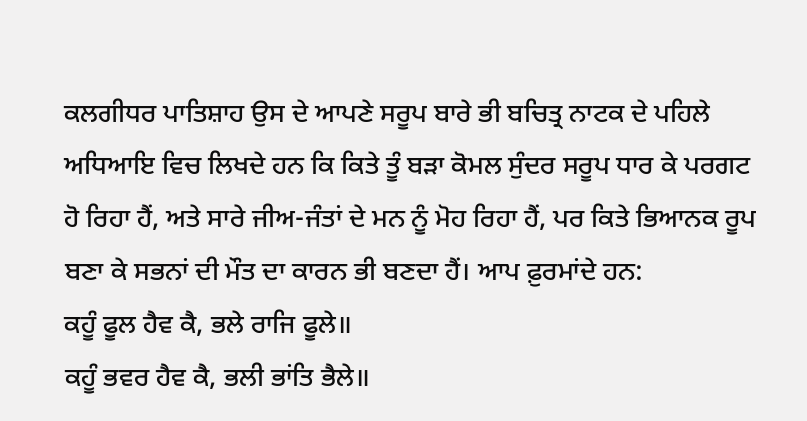ਕਲਗੀਧਰ ਪਾਤਿਸ਼ਾਹ ਉਸ ਦੇ ਆਪਣੇ ਸਰੂਪ ਬਾਰੇ ਭੀ ਬਚਿਤ੍ਰ ਨਾਟਕ ਦੇ ਪਹਿਲੇ ਅਧਿਆਇ ਵਿਚ ਲਿਖਦੇ ਹਨ ਕਿ ਕਿਤੇ ਤੂੰ ਬੜਾ ਕੋਮਲ ਸੁੰਦਰ ਸਰੂਪ ਧਾਰ ਕੇ ਪਰਗਟ ਹੋ ਰਿਹਾ ਹੈਂ, ਅਤੇ ਸਾਰੇ ਜੀਅ-ਜੰਤਾਂ ਦੇ ਮਨ ਨੂੰ ਮੋਹ ਰਿਹਾ ਹੈਂ, ਪਰ ਕਿਤੇ ਭਿਆਨਕ ਰੂਪ ਬਣਾ ਕੇ ਸਭਨਾਂ ਦੀ ਮੌਤ ਦਾ ਕਾਰਨ ਭੀ ਬਣਦਾ ਹੈਂ। ਆਪ ਫ਼ੁਰਮਾਂਦੇ ਹਨ:
ਕਹੂੰ ਫੂਲ ਹੈਵ ਕੈ, ਭਲੇ ਰਾਜਿ ਫੂਲੇ॥
ਕਹੂੰ ਭਵਰ ਹੈਵ ਕੈ, ਭਲੀ ਭਾਂਤਿ ਭੈਲੇ॥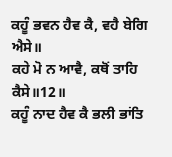ਕਹੂੰ ਭਵਨ ਹੈਵ ਕੈ, ਵਹੈ ਬੇਗਿ ਐਸੇ॥
ਕਹੇ ਮੋ ਨ ਆਵੈ, ਕਥੋਂ ਤਾਹਿ ਕੈਸੇ॥12॥
ਕਹੂੰ ਨਾਦ ਹੈਵ ਕੈ ਭਲੀ ਭਾਂਤਿ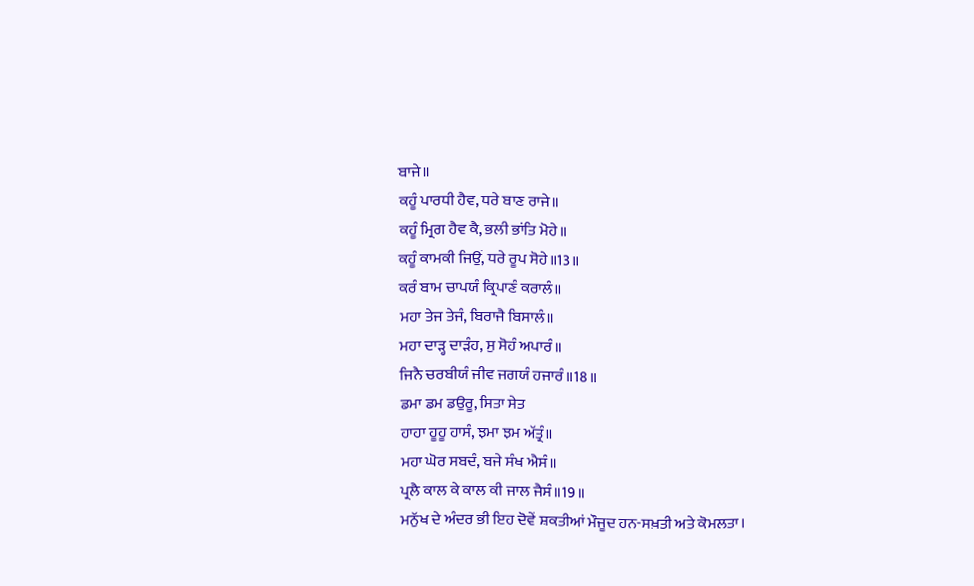ਬਾਜੇ॥
ਕਹੂੰ ਪਾਰਧੀ ਹੈਵ, ਧਰੇ ਬਾਣ ਰਾਜੇ॥
ਕਹੂੰ ਮ੍ਰਿਗ ਹੈਵ ਕੈ, ਭਲੀ ਭਾਂਤਿ ਮੋਹੇ॥
ਕਹੂੰ ਕਾਮਕੀ ਜਿਉਂ, ਧਰੇ ਰੂਪ ਸੋਹੇ॥13॥
ਕਰੰ ਬਾਮ ਚਾਪਯੰ ਕ੍ਰਿਪਾਣੰ ਕਰਾਲੰ॥
ਮਹਾ ਤੇਜ ਤੇਜੰ, ਬਿਰਾਜੈ ਬਿਸਾਲੰ॥
ਮਹਾ ਦਾੜ੍ਹ ਦਾੜੰਹ, ਸੁ ਸੋਹੰ ਅਪਾਰੰ॥
ਜਿਨੈ ਚਰਬੀਯੰ ਜੀਵ ਜਗਯੰ ਹਜਾਰੰ॥18॥
ਡਮਾ ਡਮ ਡਉਰੂ, ਸਿਤਾ ਸੇਤ
ਹਾਹਾ ਹੂਹੂ ਹਾਸੰ, ਝਮਾ ਝਮ ਅੱਤ੍ਰੰ॥
ਮਹਾ ਘੋਰ ਸਬਦੰ, ਬਜੇ ਸੰਖ ਐਸੰ॥
ਪ੍ਰਲੈ ਕਾਲ ਕੇ ਕਾਲ ਕੀ ਜਾਲ ਜੈਸੰ॥19॥
ਮਨੁੱਖ ਦੇ ਅੰਦਰ ਭੀ ਇਹ ਦੋਵੇਂ ਸ਼ਕਤੀਆਂ ਮੌਜੂਦ ਹਨ-ਸਖ਼ਤੀ ਅਤੇ ਕੋਮਲਤਾ।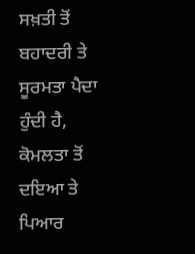ਸਖ਼ਤੀ ਤੋਂ ਬਹਾਦਰੀ ਤੇ ਸੂਰਮਤਾ ਪੈਦਾ ਹੁੰਦੀ ਹੈ, ਕੋਮਲਤਾ ਤੋਂ ਦਇਆ ਤੇ ਪਿਆਰ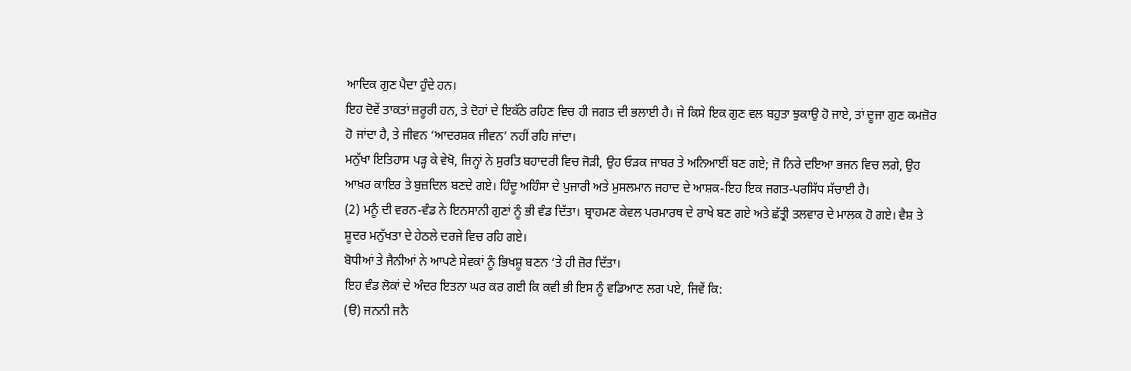ਆਦਿਕ ਗੁਣ ਪੈਦਾ ਹੁੰਦੇ ਹਨ।
ਇਹ ਦੋਵੇਂ ਤਾਕਤਾਂ ਜ਼ਰੂਰੀ ਹਨ, ਤੇ ਦੋਹਾਂ ਦੇ ਇਕੱਠੇ ਰਹਿਣ ਵਿਚ ਹੀ ਜਗਤ ਦੀ ਭਲਾਈ ਹੈ। ਜੇ ਕਿਸੇ ਇਕ ਗੁਣ ਵਲ ਬਹੁਤਾ ਝੁਕਾਉ ਹੋ ਜਾਏ, ਤਾਂ ਦੂਜਾ ਗੁਣ ਕਮਜ਼ੋਰ ਹੋ ਜਾਂਦਾ ਹੈ, ਤੇ ਜੀਵਨ ‘ਆਦਰਸ਼ਕ ਜੀਵਨ’ ਨਹੀਂ ਰਹਿ ਜਾਂਦਾ।
ਮਨੁੱਖਾ ਇਤਿਹਾਸ ਪੜ੍ਹ ਕੇ ਵੇਖੋ, ਜਿਨ੍ਹਾਂ ਨੇ ਸੁਰਤਿ ਬਹਾਦਰੀ ਵਿਚ ਜੋੜੀ, ਉਹ ਓੜਕ ਜਾਬਰ ਤੇ ਅਨਿਆਈਂ ਬਣ ਗਏ; ਜੋ ਨਿਰੇ ਦਇਆ ਭਜਨ ਵਿਚ ਲਗੇ, ਉਹ ਆਖ਼ਰ ਕਾਇਰ ਤੇ ਬੁਜ਼ਦਿਲ ਬਣਦੇ ਗਏ। ਹਿੰਦੂ ਅਹਿੰਸਾ ਦੇ ਪੁਜਾਰੀ ਅਤੇ ਮੁਸਲਮਾਨ ਜਹਾਦ ਦੇ ਆਸ਼ਕ-ਇਹ ਇਕ ਜਗਤ-ਪਰਸਿੱਧ ਸੱਚਾਈ ਹੈ।
(2) ਮਨੂੰ ਦੀ ਵਰਨ-ਵੰਡ ਨੇ ਇਨਸਾਨੀ ਗੁਣਾਂ ਨੂੰ ਭੀ ਵੰਡ ਦਿੱਤਾ। ਬ੍ਰਾਹਮਣ ਕੇਵਲ ਪਰਮਾਰਥ ਦੇ ਰਾਖੇ ਬਣ ਗਏ ਅਤੇ ਛੱਤ੍ਰੀ ਤਲਵਾਰ ਦੇ ਮਾਲਕ ਹੋ ਗਏ। ਵੈਸ਼ ਤੇ ਸ਼ੂਦਰ ਮਨੁੱਖਤਾ ਦੇ ਹੇਠਲੇ ਦਰਜੇ ਵਿਚ ਰਹਿ ਗਏ।
ਬੋਧੀਆਂ ਤੇ ਜੈਨੀਆਂ ਨੇ ਆਪਣੇ ਸੇਵਕਾਂ ਨੂੰ ਭਿਖਸ਼ੂ ਬਣਨ ‘ਤੇ ਹੀ ਜ਼ੋਰ ਦਿੱਤਾ।
ਇਹ ਵੰਡ ਲੋਕਾਂ ਦੇ ਅੰਦਰ ਇਤਨਾ ਘਰ ਕਰ ਗਈ ਕਿ ਕਵੀ ਭੀ ਇਸ ਨੂੰ ਵਡਿਆਣ ਲਗ ਪਏ, ਜਿਵੇਂ ਕਿ:
(ੳ) ਜਨਨੀ ਜਨੈ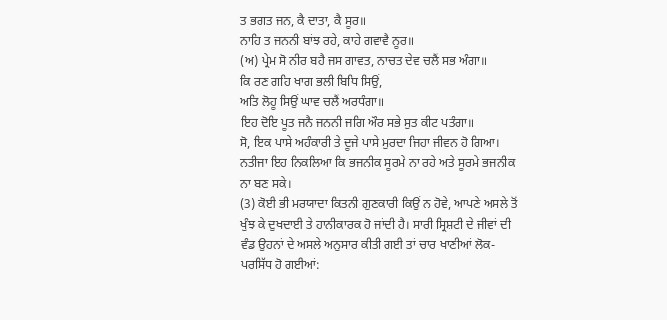ਤ ਭਗਤ ਜਨ, ਕੈ ਦਾਤਾ, ਕੈ ਸੂਰ॥
ਨਾਹਿ ਤ ਜਨਨੀ ਬਾਂਝ ਰਹੇ, ਕਾਹੇ ਗਵਾਵੈ ਨੂਰ॥
(ਅ) ਪ੍ਰੇਮ ਸੋ ਨੀਰ ਬਹੈ ਜਸ ਗਾਵਤ, ਨਾਚਤ ਦੇਵ ਚਲੈਂ ਸਭ ਅੰਗਾ॥
ਕਿ ਰਣ ਗਹਿ ਖਾਗ ਭਲੀ ਬਿਧਿ ਸਿਉਂ,
ਅਤਿ ਲੋਹੂ ਸਿਉਂ ਘਾਵ ਚਲੈਂ ਅਰਧੰਗਾ॥
ਇਹ ਦੋਇ ਪੂਤ ਜਨੈ ਜਨਨੀ ਜਗਿ ਔਰ ਸਭੇ ਸੁਤ ਕੀਟ ਪਤੰਗਾ॥
ਸੋ, ਇਕ ਪਾਸੇ ਅਹੰਕਾਰੀ ਤੇ ਦੂਜੇ ਪਾਸੇ ਮੁਰਦਾ ਜਿਹਾ ਜੀਵਨ ਹੋ ਗਿਆ। ਨਤੀਜਾ ਇਹ ਨਿਕਲਿਆ ਕਿ ਭਜਨੀਕ ਸੂਰਮੇ ਨਾ ਰਹੇ ਅਤੇ ਸੂਰਮੇ ਭਜਨੀਕ ਨਾ ਬਣ ਸਕੇ।
(3) ਕੋਈ ਭੀ ਮਰਯਾਦਾ ਕਿਤਨੀ ਗੁਣਕਾਰੀ ਕਿਉਂ ਨ ਹੋਵੇ, ਆਪਣੇ ਅਸਲੇ ਤੋਂ ਖੁੰਝ ਕੇ ਦੁਖਦਾਈ ਤੇ ਹਾਨੀਕਾਰਕ ਹੋ ਜਾਂਦੀ ਹੈ। ਸਾਰੀ ਸ੍ਰਿਸ਼ਟੀ ਦੇ ਜੀਵਾਂ ਦੀ ਵੰਡ ਉਹਨਾਂ ਦੇ ਅਸਲੇ ਅਨੁਸਾਰ ਕੀਤੀ ਗਈ ਤਾਂ ਚਾਰ ਖਾਣੀਆਂ ਲੋਕ-ਪਰਸਿੱਧ ਹੋ ਗਈਆਂ: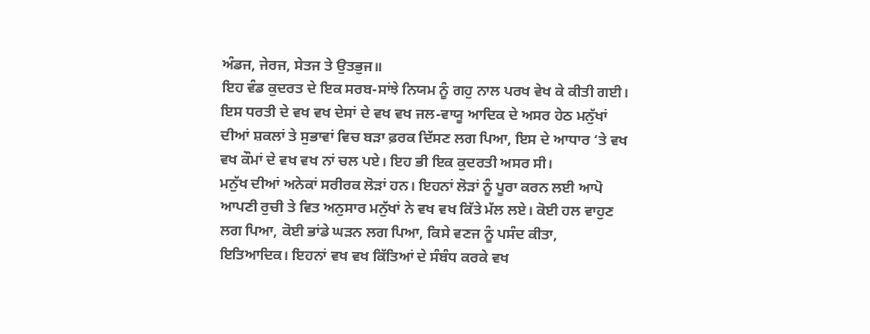ਅੰਡਜ, ਜੇਰਜ, ਸੇਤਜ ਤੇ ਉਤਭੁਜ॥
ਇਹ ਵੰਡ ਕੁਦਰਤ ਦੇ ਇਕ ਸਰਬ-ਸਾਂਝੇ ਨਿਯਮ ਨੂੰ ਗਹੁ ਨਾਲ ਪਰਖ ਵੇਖ ਕੇ ਕੀਤੀ ਗਈ। ਇਸ ਧਰਤੀ ਦੇ ਵਖ ਵਖ ਦੇਸਾਂ ਦੇ ਵਖ ਵਖ ਜਲ-ਵਾਯੂ ਆਦਿਕ ਦੇ ਅਸਰ ਹੇਠ ਮਨੁੱਖਾਂ ਦੀਆਂ ਸ਼ਕਲਾਂ ਤੇ ਸੁਭਾਵਾਂ ਵਿਚ ਬੜਾ ਫ਼ਰਕ ਦਿੱਸਣ ਲਗ ਪਿਆ, ਇਸ ਦੇ ਆਧਾਰ ‘ਤੇ ਵਖ ਵਖ ਕੌਮਾਂ ਦੇ ਵਖ ਵਖ ਨਾਂ ਚਲ ਪਏ। ਇਹ ਭੀ ਇਕ ਕੁਦਰਤੀ ਅਸਰ ਸੀ।
ਮਨੁੱਖ ਦੀਆਂ ਅਨੇਕਾਂ ਸਰੀਰਕ ਲੋੜਾਂ ਹਨ। ਇਹਨਾਂ ਲੋੜਾਂ ਨੂੰ ਪੂਰਾ ਕਰਨ ਲਈ ਆਪੋ ਆਪਣੀ ਰੁਚੀ ਤੇ ਵਿਤ ਅਨੁਸਾਰ ਮਨੁੱਖਾਂ ਨੇ ਵਖ ਵਖ ਕਿੱਤੇ ਮੱਲ ਲਏ। ਕੋਈ ਹਲ ਵਾਹੁਣ ਲਗ ਪਿਆ, ਕੋਈ ਭਾਂਡੇ ਘੜਨ ਲਗ ਪਿਆ, ਕਿਸੇ ਵਣਜ ਨੂੰ ਪਸੰਦ ਕੀਤਾ, ਇਤਿਆਦਿਕ। ਇਹਨਾਂ ਵਖ ਵਖ ਕਿੱਤਿਆਂ ਦੇ ਸੰਬੰਧ ਕਰਕੇ ਵਖ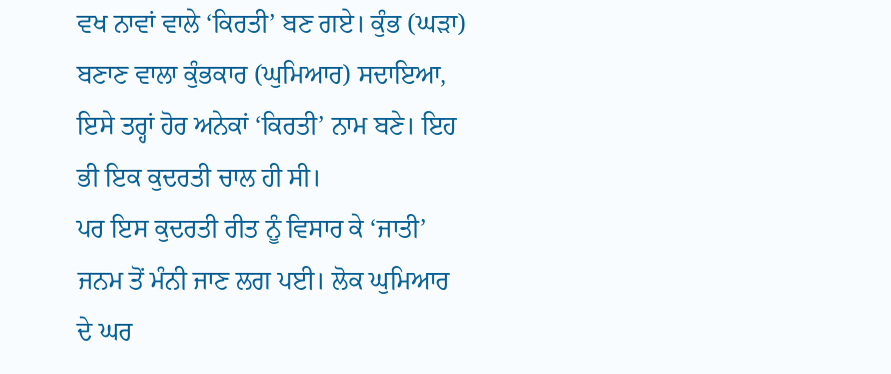ਵਖ ਨਾਵਾਂ ਵਾਲੇ ‘ਕਿਰਤੀ’ ਬਣ ਗਏ। ਕੁੰਭ (ਘੜਾ) ਬਣਾਣ ਵਾਲਾ ਕੁੰਭਕਾਰ (ਘੁਮਿਆਰ) ਸਦਾਇਆ, ਇਸੇ ਤਰ੍ਹਾਂ ਹੋਰ ਅਨੇਕਾਂ ‘ਕਿਰਤੀ’ ਨਾਮ ਬਣੇ। ਇਹ ਭੀ ਇਕ ਕੁਦਰਤੀ ਚਾਲ ਹੀ ਸੀ।
ਪਰ ਇਸ ਕੁਦਰਤੀ ਰੀਤ ਨੂੰ ਵਿਸਾਰ ਕੇ ‘ਜਾਤੀ’ ਜਨਮ ਤੋਂ ਮੰਨੀ ਜਾਣ ਲਗ ਪਈ। ਲੋਕ ਘੁਮਿਆਰ ਦੇ ਘਰ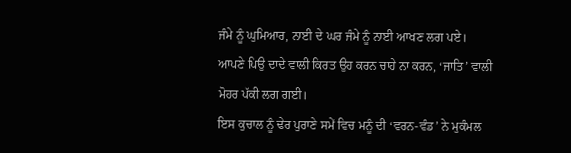ਜੰਮੇ ਨੂੰ ਘੁਮਿਆਰ, ਨਾਈ ਦੇ ਘਰ ਜੰਮੇ ਨੂੰ ਨਾਈ ਆਖਣ ਲਗ ਪਏ। ਆਪਣੇ ਪਿਉ ਦਾਦੇ ਵਾਲੀ ਕਿਰਤ ਉਹ ਕਰਨ ਚਾਹੇ ਨਾ ਕਰਨ, ‘ਜਾਤਿ’ ਵਾਲੀ ਮੋਹਰ ਪੱਕੀ ਲਗ ਗਈ।
ਇਸ ਕੁਚਾਲ ਨੂੰ ਢੇਰ ਪੁਰਾਣੇ ਸਮੇਂ ਵਿਚ ਮਨੂੰ ਦੀ ‘ਵਰਨ-ਵੰਡ’ ਨੇ ਮੁਕੰਮਲ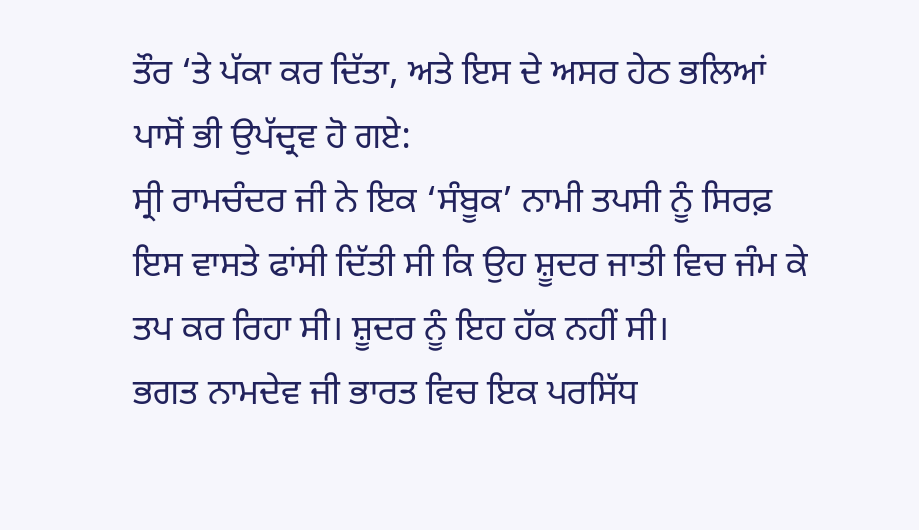ਤੌਰ ‘ਤੇ ਪੱਕਾ ਕਰ ਦਿੱਤਾ, ਅਤੇ ਇਸ ਦੇ ਅਸਰ ਹੇਠ ਭਲਿਆਂ ਪਾਸੋਂ ਭੀ ਉਪੱਦ੍ਰਵ ਹੋ ਗਏ:
ਸ੍ਰੀ ਰਾਮਚੰਦਰ ਜੀ ਨੇ ਇਕ ‘ਸੰਬੂਕ’ ਨਾਮੀ ਤਪਸੀ ਨੂੰ ਸਿਰਫ਼ ਇਸ ਵਾਸਤੇ ਫਾਂਸੀ ਦਿੱਤੀ ਸੀ ਕਿ ਉਹ ਸ਼ੂਦਰ ਜਾਤੀ ਵਿਚ ਜੰਮ ਕੇ ਤਪ ਕਰ ਰਿਹਾ ਸੀ। ਸ਼ੂਦਰ ਨੂੰ ਇਹ ਹੱਕ ਨਹੀਂ ਸੀ।
ਭਗਤ ਨਾਮਦੇਵ ਜੀ ਭਾਰਤ ਵਿਚ ਇਕ ਪਰਸਿੱਧ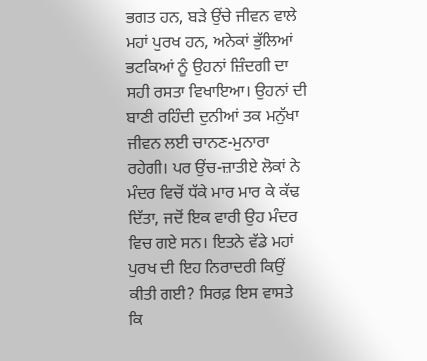ਭਗਤ ਹਨ, ਬੜੇ ਉਂਚੇ ਜੀਵਨ ਵਾਲੇ ਮਹਾਂ ਪੁਰਖ ਹਨ, ਅਨੇਕਾਂ ਭੁੱਲਿਆਂ ਭਟਕਿਆਂ ਨੂੰ ਉਹਨਾਂ ਜ਼ਿੰਦਗੀ ਦਾ ਸਹੀ ਰਸਤਾ ਵਿਖਾਇਆ। ਉਹਨਾਂ ਦੀ ਬਾਣੀ ਰਹਿੰਦੀ ਦੁਨੀਆਂ ਤਕ ਮਨੁੱਖਾ ਜੀਵਨ ਲਈ ਚਾਨਣ-ਮੁਨਾਰਾ ਰਹੇਗੀ। ਪਰ ਉਂਚ-ਜ਼ਾਤੀਏ ਲੋਕਾਂ ਨੇ ਮੰਦਰ ਵਿਚੋਂ ਧੱਕੇ ਮਾਰ ਮਾਰ ਕੇ ਕੱਢ ਦਿੱਤਾ, ਜਦੋਂ ਇਕ ਵਾਰੀ ਉਹ ਮੰਦਰ ਵਿਚ ਗਏ ਸਨ। ਇਤਨੇ ਵੱਡੇ ਮਹਾਂ ਪੁਰਖ ਦੀ ਇਹ ਨਿਰਾਦਰੀ ਕਿਉਂ ਕੀਤੀ ਗਈ? ਸਿਰਫ਼ ਇਸ ਵਾਸਤੇ ਕਿ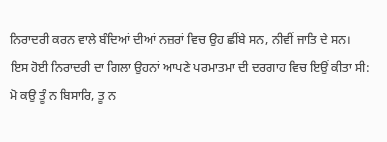ਨਿਰਾਦਰੀ ਕਰਨ ਵਾਲੇ ਬੰਦਿਆਂ ਦੀਆਂ ਨਜ਼ਰਾਂ ਵਿਚ ਉਹ ਛੀਂਬੇ ਸਨ, ਨੀਵੀਂ ਜਾਤਿ ਦੇ ਸਨ।
ਇਸ ਹੋਈ ਨਿਰਾਦਰੀ ਦਾ ਗਿਲਾ ਉਹਨਾਂ ਆਪਣੇ ਪਰਮਾਤਮਾ ਦੀ ਦਰਗਾਹ ਵਿਚ ਇਉਂ ਕੀਤਾ ਸੀ:
ਮੋ ਕਉ ਤੂੰ ਨ ਬਿਸਾਰਿ, ਤੂ ਨ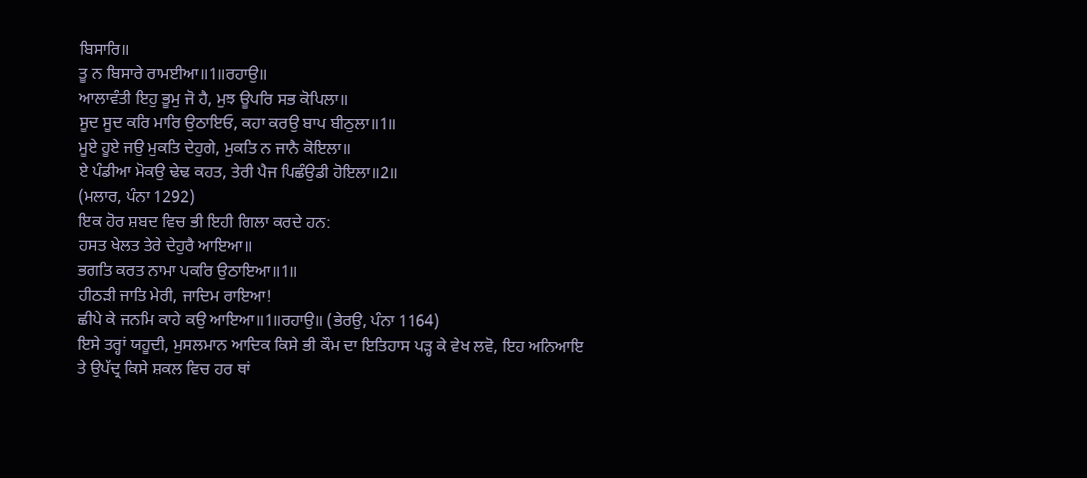ਬਿਸਾਰਿ॥
ਤੂ ਨ ਬਿਸਾਰੇ ਰਾਮਈਆ॥1॥ਰਹਾਉ॥
ਆਲਾਵੰਤੀ ਇਹੁ ਭੂਮੁ ਜੋ ਹੈ, ਮੁਝ ਊਪਰਿ ਸਭ ਕੋਪਿਲਾ॥
ਸੂਦ ਸੂਦ ਕਰਿ ਮਾਰਿ ਉਠਾਇਓ, ਕਹਾ ਕਰਉ ਬਾਪ ਬੀਠੁਲਾ॥1॥
ਮੂਏ ਹੂਏ ਜਉ ਮੁਕਤਿ ਦੇਹੁਗੇ, ਮੁਕਤਿ ਨ ਜਾਨੈ ਕੋਇਲਾ॥
ਏ ਪੰਡੀਆ ਮੋਕਉ ਢੇਢ ਕਹਤ, ਤੇਰੀ ਪੈਜ ਪਿਛੰਉਡੀ ਹੋਇਲਾ॥2॥
(ਮਲਾਰ, ਪੰਨਾ 1292)
ਇਕ ਹੋਰ ਸ਼ਬਦ ਵਿਚ ਭੀ ਇਹੀ ਗਿਲਾ ਕਰਦੇ ਹਨ:
ਹਸਤ ਖੇਲਤ ਤੇਰੇ ਦੇਹੁਰੈ ਆਇਆ॥
ਭਗਤਿ ਕਰਤ ਨਾਮਾ ਪਕਰਿ ਉਠਾਇਆ॥1॥
ਹੀਠੜੀ ਜਾਤਿ ਮੇਰੀ, ਜਾਦਿਮ ਰਾਇਆ!
ਛੀਪੇ ਕੇ ਜਨਮਿ ਕਾਹੇ ਕਉ ਆਇਆ॥1॥ਰਹਾਉ॥ (ਭੇਰਉ, ਪੰਨਾ 1164)
ਇਸੇ ਤਰ੍ਹਾਂ ਯਹੂਦੀ, ਮੁਸਲਮਾਨ ਆਦਿਕ ਕਿਸੇ ਭੀ ਕੌਮ ਦਾ ਇਤਿਹਾਸ ਪੜ੍ਹ ਕੇ ਵੇਖ ਲਵੋ, ਇਹ ਅਨਿਆਇ ਤੇ ਉਪੱਦ੍ਰ ਕਿਸੇ ਸ਼ਕਲ ਵਿਚ ਹਰ ਥਾਂ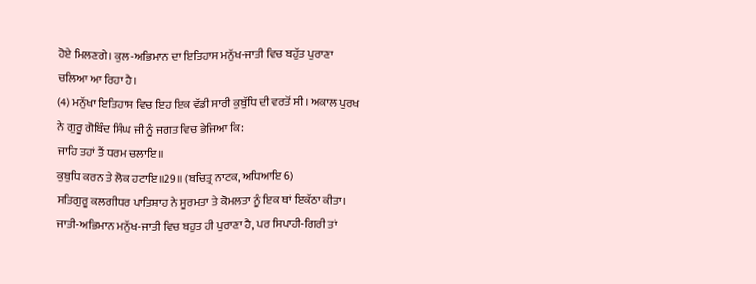ਹੋਏ ਮਿਲਣਗੇ। ਕੁਲ-ਅਭਿਮਾਨ ਦਾ ਇਤਿਹਾਸ ਮਨੁੱਖ-ਜਾਤੀ ਵਿਚ ਬਹੁੱਤ ਪੁਰਾਣਾ ਚਲਿਆ ਆ ਰਿਹਾ ਹੈ।
(4) ਮਨੁੱਖਾ ਇਤਿਹਾਸ ਵਿਚ ਇਹ ਇਕ ਵੱਡੀ ਸਾਰੀ ਕੁਬੁੱਧਿ ਦੀ ਵਰਤੋਂ ਸੀ। ਅਕਾਲ ਪੁਰਖ ਨੇ ਗੁਰੂ ਗੋਬਿੰਦ ਸਿੰਘ ਜੀ ਨੂੰ ਜਗਤ ਵਿਚ ਭੇਜਿਆ ਕਿ:
ਜਾਹਿ ਤਹਾਂ ਤੈਂ ਧਰਮ ਚਲਾਇ॥
ਕੁਬੁਧਿ ਕਰਨ ਤੇ ਲੋਕ ਹਟਾਇ॥29॥ (ਬਚਿਤ੍ਰ ਨਾਟਕ, ਅਧਿਆਇ 6)
ਸਤਿਗੁਰੂ ਕਲਗੀਧਰ ਪਾਤਿਸ਼ਾਹ ਨੇ ਸੂਰਮਤਾ ਤੇ ਕੋਮਲਤਾ ਨੂੰ ਇਕ ਥਾਂ ਇਕੱਠਾ ਕੀਤਾ। ਜਾਤੀ-ਅਭਿਮਾਨ ਮਨੁੱਖ-ਜਾਤੀ ਵਿਚ ਬਹੁਤ ਹੀ ਪੁਰਾਣਾ ਹੈ, ਪਰ ਸਿਪਾਹੀ-ਗਿਰੀ ਤਾਂ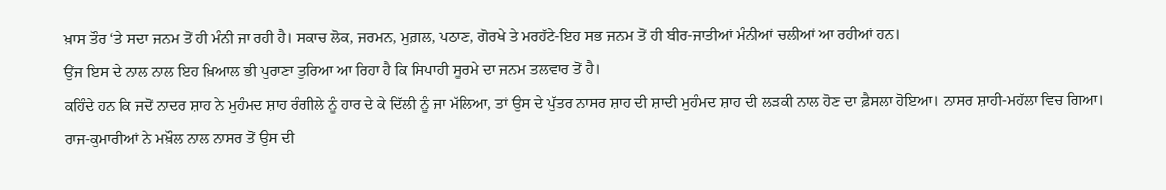ਖ਼ਾਸ ਤੌਰ ‘ਤੇ ਸਦਾ ਜਨਮ ਤੋਂ ਹੀ ਮੰਨੀ ਜਾ ਰਹੀ ਹੈ। ਸਕਾਚ ਲੋਕ, ਜਰਮਨ, ਮੁਗ਼ਲ, ਪਠਾਣ, ਗੋਰਖੇ ਤੇ ਮਰਹੱਟੇ-ਇਹ ਸਭ ਜਨਮ ਤੋਂ ਹੀ ਬੀਰ-ਜਾਤੀਆਂ ਮੰਨੀਆਂ ਚਲੀਆਂ ਆ ਰਹੀਆਂ ਹਨ।
ਉਂਜ ਇਸ ਦੇ ਨਾਲ ਨਾਲ ਇਹ ਖ਼ਿਆਲ ਭੀ ਪੁਰਾਣਾ ਤੁਰਿਆ ਆ ਰਿਹਾ ਹੈ ਕਿ ਸਿਪਾਹੀ ਸੂਰਮੇ ਦਾ ਜਨਮ ਤਲਵਾਰ ਤੋਂ ਹੈ।
ਕਹਿੰਦੇ ਹਨ ਕਿ ਜਦੋਂ ਨਾਦਰ ਸ਼ਾਹ ਨੇ ਮੁਹੰਮਦ ਸ਼ਾਹ ਰੰਗੀਲੇ ਨੂੰ ਹਾਰ ਦੇ ਕੇ ਦਿੱਲੀ ਨੂੰ ਜਾ ਮੱਲਿਆ, ਤਾਂ ਉਸ ਦੇ ਪੁੱਤਰ ਨਾਸਰ ਸ਼ਾਹ ਦੀ ਸ਼ਾਦੀ ਮੁਹੰਮਦ ਸ਼ਾਹ ਦੀ ਲੜਕੀ ਨਾਲ ਹੋਣ ਦਾ ਫ਼ੈਸਲਾ ਹੋਇਆ। ਨਾਸਰ ਸ਼ਾਹੀ-ਮਹੱਲਾ ਵਿਚ ਗਿਆ। ਰਾਜ-ਕੁਮਾਰੀਆਂ ਨੇ ਮਖ਼ੌਲ ਨਾਲ ਨਾਸਰ ਤੋਂ ਉਸ ਦੀ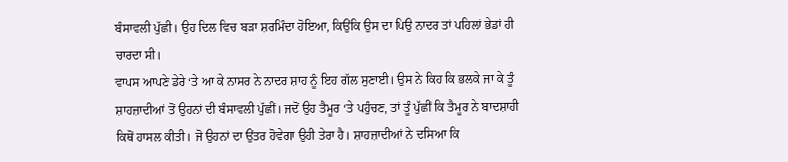ਬੰਸਾਵਲੀ ਪੁੱਛੀ। ਉਹ ਦਿਲ ਵਿਚ ਬੜਾ ਸ਼ਰਮਿੰਦਾ ਹੋਇਆ, ਕਿਉਂਕਿ ਉਸ ਦਾ ਪਿਉ ਨਾਦਰ ਤਾਂ ਪਹਿਲਾਂ ਭੇਡਾਂ ਹੀ ਚਾਰਦਾ ਸੀ।
ਵਾਪਸ ਆਪਣੇ ਡੇਰੇ ‘ਤੇ ਆ ਕੇ ਨਾਸਰ ਨੇ ਨਾਦਰ ਸ਼ਾਹ ਨੂੰ ਇਹ ਗੱਲ ਸੁਣਾਈ। ਉਸ ਨੇ ਕਿਹ ਕਿ ਭਲਕੇ ਜਾ ਕੇ ਤੂੰ ਸ਼ਾਹਜ਼ਾਦੀਆਂ ਤੋਂ ਉਹਨਾਂ ਦੀ ਬੰਸਾਵਲੀ ਪੁੱਛੀਂ। ਜਦੋਂ ਉਹ ਤੈਮੂਰ ‘ਤੇ ਪਹੁੰਚਣ, ਤਾਂ ਤੂੰ ਪੁੱਛੀਂ ਕਿ ਤੈਮੂਰ ਨੇ ਬਾਦਸ਼ਾਹੀ ਕਿਥੋਂ ਹਾਸਲ ਕੀਤੀ। ਜੋ ਉਹਨਾਂ ਦਾ ਉਂਤਰ ਹੋਵੇਗਾ ਉਹੀ ਤੇਰਾ ਹੈ। ਸ਼ਾਹਜ਼ਾਦੀਆਂ ਨੇ ਦਸਿਆ ਕਿ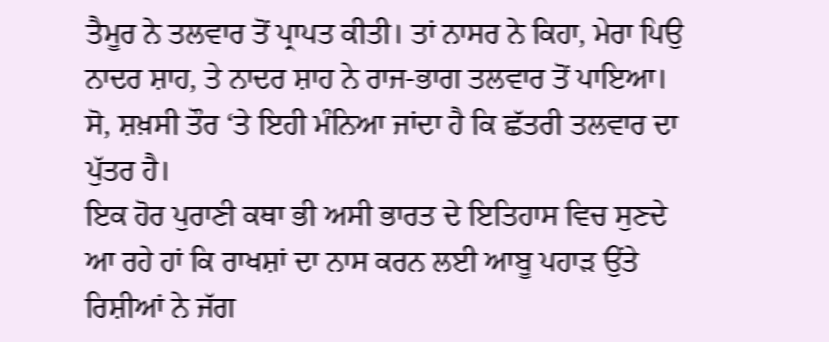ਤੈਮੂਰ ਨੇ ਤਲਵਾਰ ਤੋਂ ਪ੍ਰਾਪਤ ਕੀਤੀ। ਤਾਂ ਨਾਸਰ ਨੇ ਕਿਹਾ, ਮੇਰਾ ਪਿਉ ਨਾਦਰ ਸ਼ਾਹ, ਤੇ ਨਾਦਰ ਸ਼ਾਹ ਨੇ ਰਾਜ-ਭਾਗ ਤਲਵਾਰ ਤੋਂ ਪਾਇਆ।
ਸੋ, ਸ਼ਖ਼ਸੀ ਤੌਰ ‘ਤੇ ਇਹੀ ਮੰਨਿਆ ਜਾਂਦਾ ਹੈ ਕਿ ਛੱਤਰੀ ਤਲਵਾਰ ਦਾ ਪੁੱਤਰ ਹੈ।
ਇਕ ਹੋਰ ਪੁਰਾਣੀ ਕਥਾ ਭੀ ਅਸੀ ਭਾਰਤ ਦੇ ਇਤਿਹਾਸ ਵਿਚ ਸੁਣਦੇ ਆ ਰਹੇ ਹਾਂ ਕਿ ਰਾਖਸ਼ਾਂ ਦਾ ਨਾਸ ਕਰਨ ਲਈ ਆਬੂ ਪਹਾੜ ਉਂਤੇ ਰਿਸ਼ੀਆਂ ਨੇ ਜੱਗ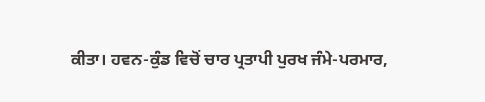ਕੀਤਾ। ਹਵਨ-ਕੁੰਡ ਵਿਚੋਂ ਚਾਰ ਪ੍ਰਤਾਪੀ ਪੁਰਖ ਜੰਮੇ-ਪਰਮਾਰ,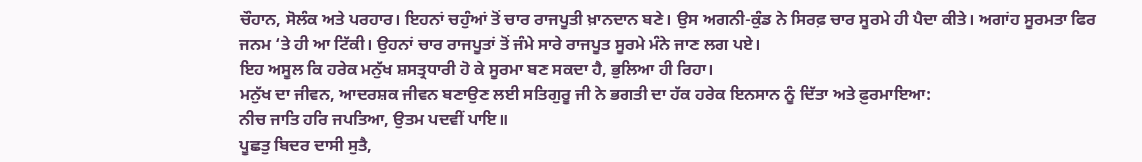ਚੌਹਾਨ, ਸੋਲੰਕ ਅਤੇ ਪਰਹਾਰ। ਇਹਨਾਂ ਚਹੁੰਆਂ ਤੋਂ ਚਾਰ ਰਾਜਪੂਤੀ ਖ਼ਾਨਦਾਨ ਬਣੇ। ਉਸ ਅਗਨੀ-ਕੁੰਡ ਨੇ ਸਿਰਫ਼ ਚਾਰ ਸੂਰਮੇ ਹੀ ਪੈਦਾ ਕੀਤੇ। ਅਗਾਂਹ ਸੂਰਮਤਾ ਫਿਰ ਜਨਮ ‘ਤੇ ਹੀ ਆ ਟਿੱਕੀ। ਉਹਨਾਂ ਚਾਰ ਰਾਜਪੂਤਾਂ ਤੋਂ ਜੰਮੇ ਸਾਰੇ ਰਾਜਪੂਤ ਸੂਰਮੇ ਮੰਨੇ ਜਾਣ ਲਗ ਪਏ।
ਇਹ ਅਸੂਲ ਕਿ ਹਰੇਕ ਮਨੁੱਖ ਸ਼ਸਤ੍ਰਧਾਰੀ ਹੋ ਕੇ ਸੂਰਮਾ ਬਣ ਸਕਦਾ ਹੈ, ਭੁਲਿਆ ਹੀ ਰਿਹਾ।
ਮਨੁੱਖ ਦਾ ਜੀਵਨ, ਆਦਰਸ਼ਕ ਜੀਵਨ ਬਣਾਉਣ ਲਈ ਸਤਿਗੁਰੂ ਜੀ ਨੇ ਭਗਤੀ ਦਾ ਹੱਕ ਹਰੇਕ ਇਨਸਾਨ ਨੂੰ ਦਿੱਤਾ ਅਤੇ ਫ਼ੁਰਮਾਇਆ:
ਨੀਚ ਜਾਤਿ ਹਰਿ ਜਪਤਿਆ, ਉਤਮ ਪਦਵੀਂ ਪਾਇ॥
ਪੂਛਤੁ ਬਿਦਰ ਦਾਸੀ ਸੁਤੈ,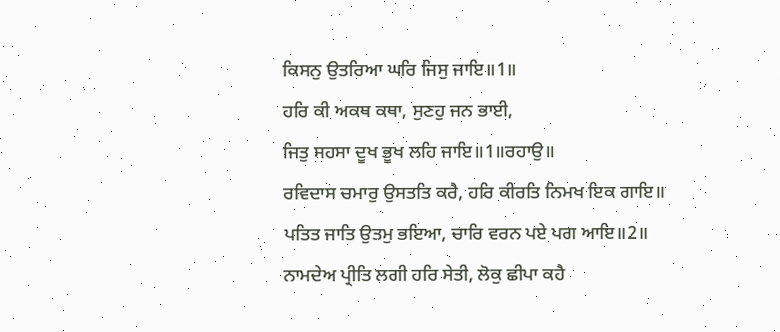ਕਿਸਨੁ ਉਤਰਿਆ ਘਰਿ ਜਿਸੁ ਜਾਇ॥1॥
ਹਰਿ ਕੀ ਅਕਥ ਕਥਾ, ਸੁਣਹੁ ਜਨ ਭਾਈ,
ਜਿਤੁ ਸਹਸਾ ਦੂਖ ਭੂਖ ਲਹਿ ਜਾਇ॥1॥ਰਹਾਉ॥
ਰਵਿਦਾਸ ਚਮਾਰੁ ਉਸਤਤਿ ਕਰੈ, ਹਰਿ ਕੀਰਤਿ ਨਿਮਖ ਇਕ ਗਾਇ॥
ਪਤਿਤ ਜਾਤਿ ਉਤਮੁ ਭਇਆ, ਚਾਰਿ ਵਰਨ ਪਏ ਪਗ ਆਇ॥2॥
ਨਾਮਦੇਅ ਪ੍ਰੀਤਿ ਲਗੀ ਹਰਿ ਸੇਤੀ, ਲੋਕੁ ਛੀਪਾ ਕਹੈ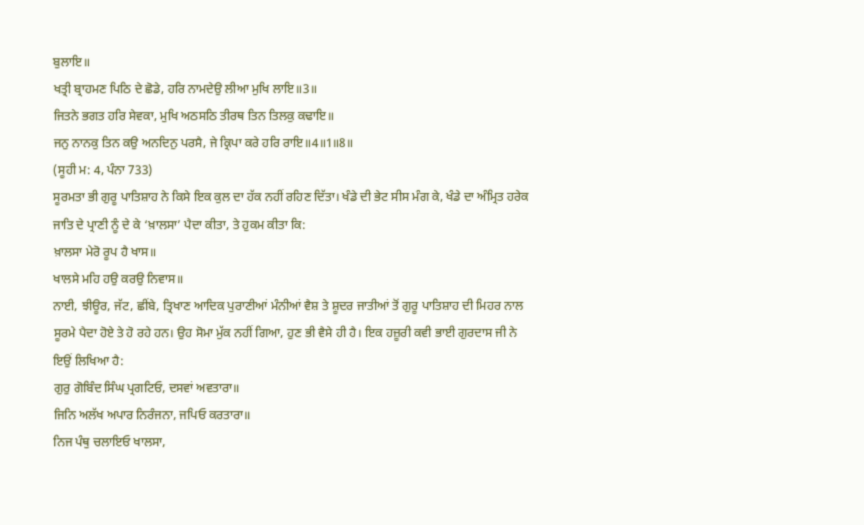ਬੁਲਾਇ॥
ਖਤ੍ਰੀ ਬ੍ਰਾਹਮਣ ਪਿਠਿ ਦੇ ਛੋਡੇ, ਹਰਿ ਨਾਮਦੇਉ ਲੀਆ ਮੁਖਿ ਲਾਇ॥3॥
ਜਿਤਨੇ ਭਗਤ ਹਰਿ ਸੇਵਕਾ, ਮੁਖਿ ਅਠਸਠਿ ਤੀਰਥ ਤਿਨ ਤਿਲਕੁ ਕਢਾਇ॥
ਜਨੁ ਨਾਨਕੁ ਤਿਨ ਕਉ ਅਨਦਿਨੁ ਪਰਸੈ, ਜੇ ਕ੍ਰਿਪਾ ਕਰੇ ਹਰਿ ਰਾਇ॥4॥1॥8॥
(ਸੂਹੀ ਮ: 4, ਪੰਨਾ 733)
ਸੂਰਮਤਾ ਭੀ ਗੁਰੂ ਪਾਤਿਸ਼ਾਹ ਨੇ ਕਿਸੇ ਇਕ ਕੁਲ ਦਾ ਹੱਕ ਨਹੀਂ ਰਹਿਣ ਦਿੱਤਾ। ਖੰਡੇ ਦੀ ਭੇਟ ਸੀਸ ਮੰਗ ਕੇ, ਖੰਡੇ ਦਾ ਅੰਮ੍ਰਿਤ ਹਰੇਕ ਜਾਤਿ ਦੇ ਪ੍ਰਾਣੀ ਨੂੰ ਦੇ ਕੇ ‘ਖ਼ਾਲਸਾ’ ਪੈਦਾ ਕੀਤਾ, ਤੇ ਹੁਕਮ ਕੀਤਾ ਕਿ:
ਖ਼ਾਲਸਾ ਮੇਰੋ ਰੂਪ ਹੈ ਖਾਸ॥
ਖਾਲਸੇ ਮਹਿ ਹਉ ਕਰਉ ਨਿਵਾਸ॥
ਨਾਈ, ਝੀਊਰ, ਜੱਟ, ਛੀਂਬੇ, ਤ੍ਰਿਖਾਣ ਆਦਿਕ ਪੁਰਾਣੀਆਂ ਮੰਨੀਆਂ ਵੈਸ਼ ਤੇ ਸ਼ੂਦਰ ਜਾਤੀਆਂ ਤੋਂ ਗੁਰੂ ਪਾਤਿਸ਼ਾਹ ਦੀ ਮਿਹਰ ਨਾਲ ਸੂਰਮੇ ਪੈਦਾ ਹੋਏ ਤੇ ਹੋ ਰਹੇ ਹਨ। ਉਹ ਸੋਮਾ ਮੁੱਕ ਨਹੀਂ ਗਿਆ, ਹੁਣ ਭੀ ਵੈਸੇ ਹੀ ਹੈ। ਇਕ ਹਜ਼ੂਰੀ ਕਵੀ ਭਾਈ ਗੁਰਦਾਸ ਜੀ ਨੇ ਇਉਂ ਲਿਖਿਆ ਹੈ:
ਗੁਰੁ ਗੋਬਿੰਦ ਸਿੰਘ ਪ੍ਰਗਟਿਓ, ਦਸਵਾਂ ਅਵਤਾਰਾ॥
ਜਿਨਿ ਅਲੱਖ ਅਪਾਰ ਨਿਰੰਜਨਾ, ਜਪਿਓ ਕਰਤਾਰਾ॥
ਨਿਜ ਪੰਥੁ ਚਲਾਇਓ ਖਾਲਸਾ,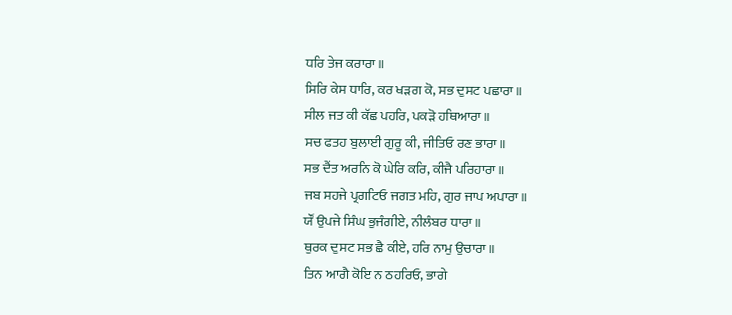ਧਰਿ ਤੇਜ ਕਰਾਰਾ॥
ਸਿਰਿ ਕੇਸ ਧਾਰਿ, ਕਰ ਖੜਗ ਕੋ, ਸਭ ਦੁਸਟ ਪਛਾਰਾ॥
ਸੀਲ ਜਤ ਕੀ ਕੱਛ ਪਹਰਿ, ਪਕੜੋ ਹਥਿਆਰਾ॥
ਸਚ ਫਤਹ ਬੁਲਾਈ ਗੁਰੂ ਕੀ, ਜੀਤਿਓ ਰਣ ਭਾਰਾ॥
ਸਭ ਦੈਂਤ ਅਰਨਿ ਕੋ ਘੇਰਿ ਕਰਿ, ਕੀਜੈ ਪਰਿਹਾਰਾ॥
ਜਬ ਸਹਜੇ ਪ੍ਰਗਟਿਓ ਜਗਤ ਮਹਿ, ਗੁਰ ਜਾਪ ਅਪਾਰਾ॥
ਯੌਂ ਉਪਜੇ ਸਿੰਘ ਭੁਜੰਗੀਏ, ਨੀਲੰਬਰ ਧਾਰਾ॥
ਥੁਰਕ ਦੁਸਟ ਸਭ ਛੈ ਕੀਏ, ਹਰਿ ਨਾਮੁ ਉਚਾਰਾ॥
ਤਿਨ ਆਗੈ ਕੋਇ ਨ ਠਹਰਿਓ, ਭਾਗੇ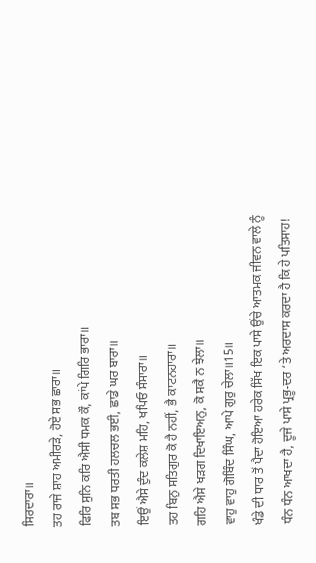ਸਿਰਦਾਰਾ॥
ਤਹ ਰਾਜੇ ਸ਼ਾਹ ਅਮੀਰੜੇ, ਹੋਏ ਸਭ ਛਾਰਾ॥
ਫਿਰਿ ਸੁਨਿ ਕਰਿ ਐਸੀ ਧਮਕ ਕੌ, ਕਾਂਪੇ ਗਿਰਿ ਭਾਰਾ॥
ਤਬ ਸਭ ਧਰਤੀ ਹਲਚਲ ਭਈ, ਛਾਡੇ ਘਰ ਬਾਰਾ॥
ਇਉਂ ਐਸੇ ਦੁੰਦ ਕਲੇਸ਼ ਮਹਿ, ਖਪਿਓ ਸੰਸਾਰਾ॥
ਤਹ ਬਿਨੁ ਸਤਿਗੁਰ ਕੋ ਹੈ ਨਹੀਂ, ਭੈ ਕਾਟਨਹਾਰਾ॥
ਗਹਿ ਐਸੇ ਖੜਗ ਦਿਖਾਇਅਨੁ, ਕੋ ਸਕੈ ਨ ਝੇਲਾ॥
ਵਾਹੁ ਵਾਹੁ ਗੋਬਿੰਦ ਸਿੰਘ, ਆਪੇ ਗੁਰੁ ਚੇਲਾ॥15॥
ਖੰਡੇ ਦੀ ਧਾਰ ਤੋਂ ਪੈਦਾ ਹੋਇਆ ਹਰੇਕ ਸਿੱਖ ਇਕ ਪਾਸੇ ਉਂਚੇ ਆਤਮਕ ਜੀਵਨ ਵਾਲੇ ਨੂੰ ਧੰਨ ਧੰਨ ਆਖਦਾ ਹੈ, ਦੂਜੇ ਪਾਸੇ ਪ੍ਰਭੂ-ਦਰ ‘ਤੇ ਅਰਦਾਸ ਕਰਦਾ ਹੈ ਕਿ ਹੇ ਪਤਿਸਾਹ!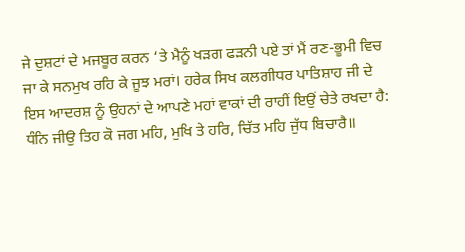ਜੇ ਦੁਸ਼ਟਾਂ ਦੇ ਮਜਬੂਰ ਕਰਨ ‘ਤੇ ਮੈਨੂੰ ਖੜਗ ਫੜਨੀ ਪਏ ਤਾਂ ਮੈਂ ਰਣ-ਭੂਮੀ ਵਿਚ ਜਾ ਕੇ ਸਨਮੁਖ ਰਹਿ ਕੇ ਜੂਝ ਮਰਾਂ। ਹਰੇਕ ਸਿਖ ਕਲਗੀਧਰ ਪਾਤਿਸ਼ਾਹ ਜੀ ਦੇ ਇਸ ਆਦਰਸ਼ ਨੂੰ ਉਹਨਾਂ ਦੇ ਆਪਣੇ ਮਹਾਂ ਵਾਕਾਂ ਦੀ ਰਾਹੀਂ ਇਉਂ ਚੇਤੇ ਰਖਦਾ ਹੈ:
ਧੰਨਿ ਜੀਉ ਤਿਹ ਕੋ ਜਗ ਮਹਿ, ਮੁਖਿ ਤੇ ਹਰਿ, ਚਿੱਤ ਮਹਿ ਜੁੱਧ ਬਿਚਾਰੈ॥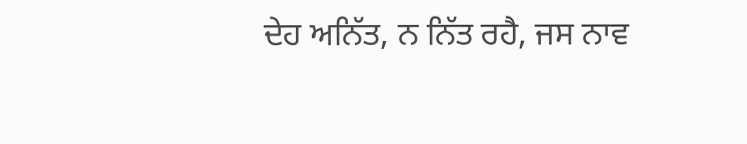ਦੇਹ ਅਨਿੱਤ, ਨ ਨਿੱਤ ਰਹੈ, ਜਸ ਨਾਵ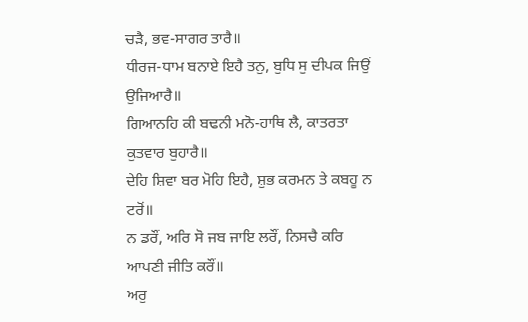ਚੜੈ, ਭਵ-ਸਾਗਰ ਤਾਰੈ॥
ਧੀਰਜ-ਧਾਮ ਬਨਾਏ ਇਹੈ ਤਨੁ, ਬੁਧਿ ਸੁ ਦੀਪਕ ਜਿਉਂ ਉਜਿਆਰੈ॥
ਗਿਆਨਹਿ ਕੀ ਬਢਨੀ ਮਨੋ-ਹਾਥਿ ਲੈ, ਕਾਤਰਤਾ ਕੁਤਵਾਰ ਬੁਹਾਰੈ॥
ਦੇਹਿ ਸ਼ਿਵਾ ਬਰ ਮੋਹਿ ਇਹੈ, ਸ਼ੁਭ ਕਰਮਨ ਤੇ ਕਬਹੂ ਨ ਟਰੋਂ॥
ਨ ਡਰੌਂ, ਅਰਿ ਸੋ ਜਬ ਜਾਇ ਲਰੌਂ, ਨਿਸਚੈ ਕਰਿ ਆਪਣੀ ਜੀਤਿ ਕਰੌਂ॥
ਅਰੁ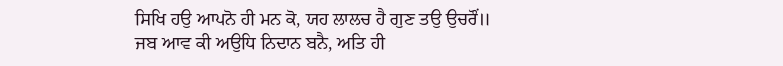ਸਿਖਿ ਹਉ ਆਪਨੋ ਹੀ ਮਨ ਕੋ, ਯਹ ਲਾਲਚ ਹੈ ਗੁਣ ਤਉ ਉਚਰੌਂ॥
ਜਬ ਆਵ ਕੀ ਅਉਧਿ ਨਿਦਾਨ ਬਨੈ, ਅਤਿ ਹੀ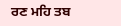ਰਣ ਮਹਿ ਤਬ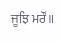ਜੂਝਿ ਮਰੌਂ॥